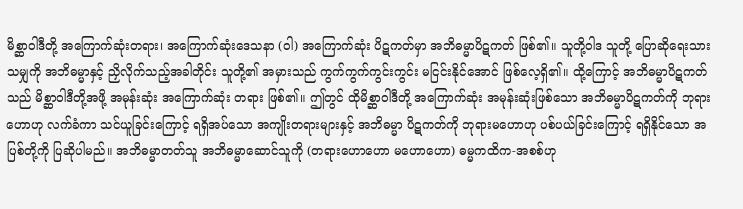မိစ္ဆာဝါဒီတို့ အကြောက်ဆုံးတရား၊ အကြောက်ဆုံးဒေသနာ (ဝါ) အကြောက်ဆုံး ပိဋကတ်မှာ အဘိဓမ္မာပိဋကတ် ဖြစ်၏။ သူတို့ဝါဒ သူတို့ ပြောဆိုရေးသားသမျှကို အဘိဓမ္မာနှင့် ညှိလိုက်သည့်အခါတိုင်း သူတို့၏ အမှားသည် ကွက်ကွက်ကွင်းကွင်း မငြင်းနိုင်အောင် ဖြစ်လေ့ရှိ၏။ ထို့ကြောင့် အဘိဓမ္မာပိဋကတ်သည် မိစ္ဆာဝါဒီတို့အဖို့ အမုန်းဆုံး အကြောက်ဆုံး တရား ဖြစ်၏။ ဤတွင် ထိုမိစ္ဆာဝါဒီတို့ အကြောက်ဆုံး အမုန်းဆုံးဖြစ်သော အဘိဓမ္မာပိဋကတ်ကို ဘုရားဟောဟု လက်ခံကာ သင်ယူခြင်းကြောင့် ရရှိအပ်သော အကျိုးတရားများနှင့် အဘိဓမ္မာ ပိဋကတ်ကို ဘုရားမဟောဟု ပစ်ပယ်ခြင်းကြောင့် ရရှိနိုင်သော အပြစ်တို့ကို ပြဆိုပါမည်။ အဘိဓမ္မာတတ်သူ အဘိဓမ္မာဆောင်သူကို (တရားဟောဟော မဟောဟော) ဓမ္မကထိက-အစစ်ဟု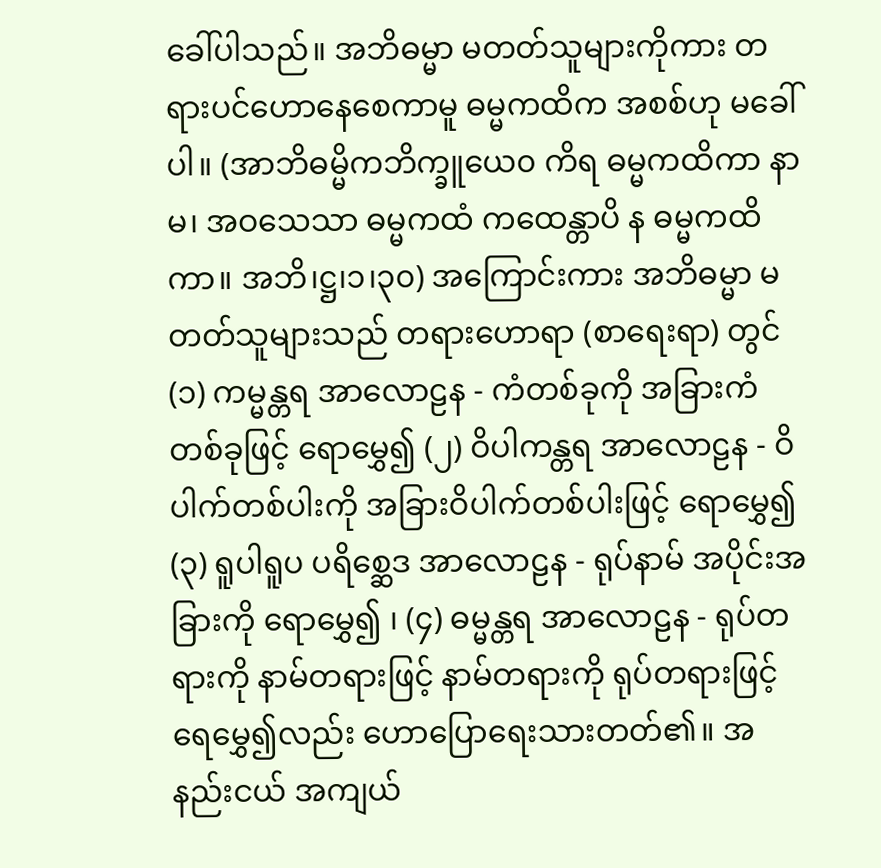ခေါ်ပါသည်။ အဘိဓမ္မာ မတတ်သူများကိုကား တရားပင်ဟောနေစေကာမူ ဓမ္မကထိက အစစ်ဟု မခေါ်ပါ။ (အာဘိဓမ္မိကဘိက္ခူယေ၀ ကိရ ဓမ္မကထိကာ နာမ၊ အဝသေသာ ဓမ္မကထံ ကထေန္တာပိ န ဓမ္မကထိကာ။ အဘိ၊ဋ္ဌ၊၁၊၃၀) အကြောင်းကား အဘိဓမ္မာ မတတ်သူများသည် တရားဟောရာ (စာရေးရာ) တွင် (၁) ကမ္မန္တရ အာလောဠန - ကံတစ်ခုကို အခြားကံတစ်ခုဖြင့် ရောမွှေ၍ (၂) ဝိပါကန္တရ အာလောဠန - ဝိပါက်တစ်ပါးကို အခြားဝိပါက်တစ်ပါးဖြင့် ရောမွှေ၍ (၃) ရူပါရူပ ပရိစ္ဆေဒ အာလောဠန - ရုပ်နာမ် အပိုင်းအခြားကို ရောမွှေ၍ ၊ (၄) ဓမ္မန္တရ အာလောဠန - ရုပ်တရားကို နာမ်တရားဖြင့် နာမ်တရားကို ရုပ်တရားဖြင့် ရေမွှေ၍လည်း ဟောပြောရေးသားတတ်၏။ အနည်းငယ် အကျယ်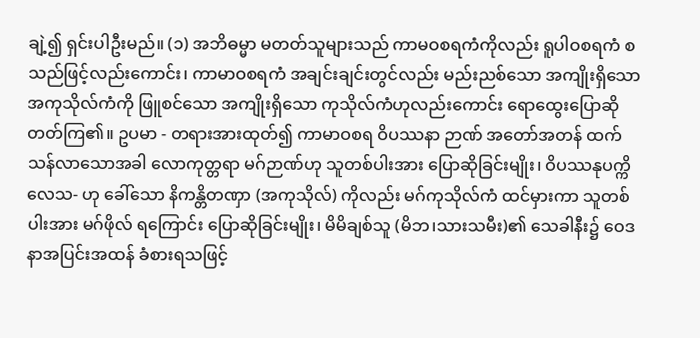ချဲ့၍ ရှင်းပါဦးမည်။ (၁) အဘိဓမ္မာ မတတ်သူများသည် ကာမဝစရကံကိုလည်း ရူပါဝစရကံ စသည်ဖြင့်လည်းကောင်း၊ ကာမာဝစရကံ အချင်းချင်းတွင်လည်း မည်းညစ်သော အကျိုးရှိသော အကုသိုလ်ကံကို ဖြူစင်သော အကျိုးရှိသော ကုသိုလ်ကံဟုလည်းကောင်း ရောထွေးပြောဆို တတ်ကြ၏။ ဥပမာ - တရားအားထုတ်၍ ကာမာဝစရ ဝိပဿနာ ဉာဏ် အတော်အတန် ထက်သန်လာသောအခါ လောကုတ္တရာ မဂ်ဉာဏ်ဟု သူတစ်ပါးအား ပြောဆိုခြင်းမျိုး၊ ဝိပဿနုပက္ကိလေသ- ဟု ခေါ်သော နိကန္တိတဏှာ (အကုသိုလ်) ကိုလည်း မဂ်ကုသိုလ်ကံ ထင်မှားကာ သူတစ်ပါးအား မဂ်ဖိုလ် ရကြောင်း ပြောဆိုခြင်းမျိုး၊ မိမိချစ်သူ (မိဘ၊သားသမီး)၏ သေခါနီး၌ ဝေဒနာအပြင်းအထန် ခံစားရသဖြင့်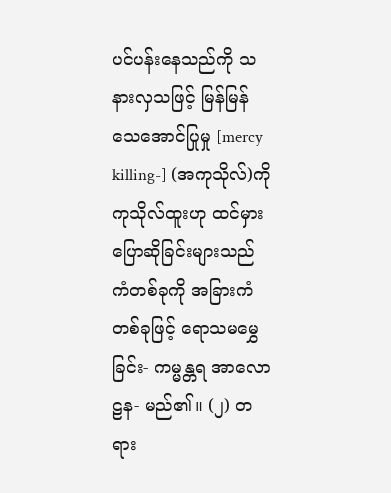ပင်ပန်းနေသည်ကို သနားလှသဖြင့် မြန်မြန်သေအောင်ပြုမှု [mercy killing-] (အကုသိုလ်)ကို ကုသိုလ်ထူးဟု ထင်မှား ပြောဆိုခြင်းများသည် ကံတစ်ခုကို အခြားကံတစ်ခုဖြင့် ရောသမမွှေခြင်း- ကမ္မန္တရ အာလောဠန- မည်၏။ (၂) တရား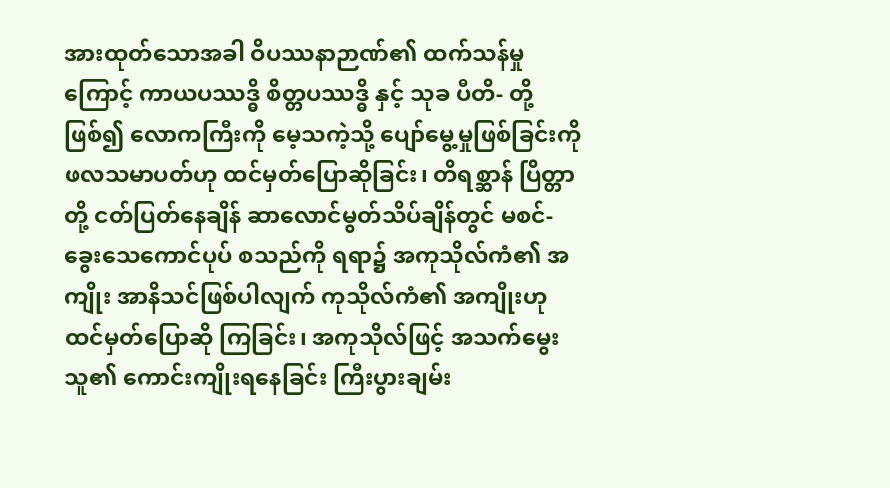အားထုတ်သောအခါ ဝိပဿနာဉာဏ်၏ ထက်သန်မှုကြောင့် ကာယပဿဒ္ဓိ စိတ္တပဿဒ္ဓိ နှင့် သုခ ပီတိ- တို့ဖြစ်၍ လောကကြီးကို မေ့သကဲ့သို့ ပျော်မွေ့မှုဖြစ်ခြင်းကို ဖလသမာပတ်ဟု ထင်မှတ်ပြောဆိုခြင်း၊ တိရစ္ဆာန် ပြိတ္တာတို့ ငတ်ပြတ်နေချိန် ဆာလောင်မွတ်သိပ်ချိန်တွင် မစင်-ခွေးသေကောင်ပုပ် စသည်ကို ရရာ၌ အကုသိုလ်ကံ၏ အကျိုး အာနိသင်ဖြစ်ပါလျက် ကုသိုလ်ကံ၏ အကျိုးဟု ထင်မှတ်ပြောဆို ကြခြင်း၊ အကုသိုလ်ဖြင့် အသက်မွေးသူ၏ ကောင်းကျိုးရနေခြင်း ကြီးပွားချမ်း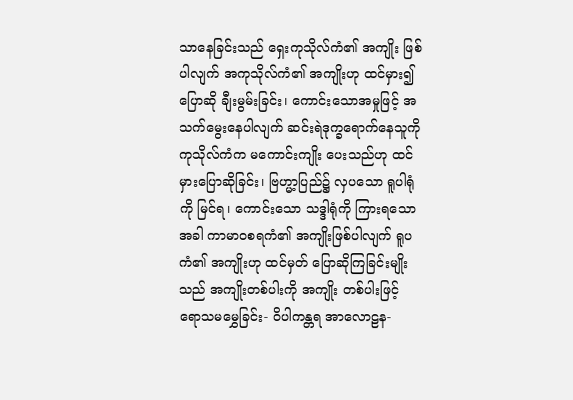သာနေခြင်းသည် ရှေးကုသိုလ်ကံ၏ အကျိုး ဖြစ်ပါလျက် အကုသိုလ်ကံ၏ အကျိုးဟု ထင်မှား၍ ပြောဆို ချီးမွမ်းခြင်း၊ ကောင်းသောအမှုဖြင့် အသက်မွေးနေပါလျက် ဆင်းရဲဒုက္ခရောက်နေသူကို ကုသိုလ်ကံက မကောင်းကျိုး ပေးသည်ဟု ထင်မှားပြောဆိုခြင်း၊ ဗြဟ္မာ့ပြည်၌ လှပသော ရူပါရုံကို မြင်ရ၊ ကောင်းသော သဒ္ဒါရုံကို ကြားရသောအခါ ကာမာဝစရကံ၏ အကျိုးဖြစ်ပါလျက် ရူပကံ၏ အကျိုးဟု ထင်မှတ် ပြောဆိုကြခြင်းမျိုးသည် အကျိုးတစ်ပါးကို အကျိုး တစ်ပါးဖြင့် ရောသမမွှေခြင်း- ဝိပါကန္တရ အာလောဠန-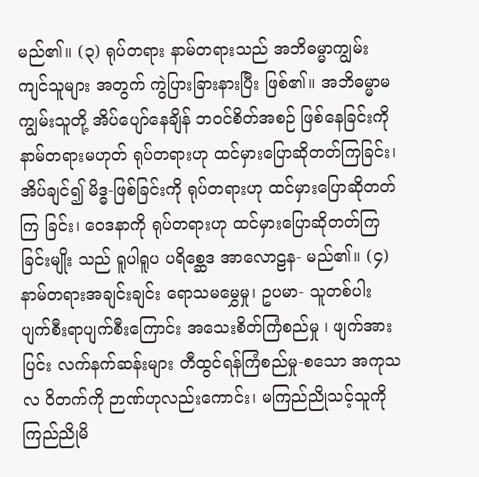မည်၏။ (၃) ရုပ်တရား နာမ်တရားသည် အဘိဓမ္မာကျွမ်းကျင်သူများ အတွက် ကွဲပြားခြားနားပြီး ဖြစ်၏။ အဘိဓမ္မာမကျွမ်းသူတို့ အိပ်ပျော်နေချိန် ဘဝင်စိတ်အစဉ် ဖြစ်နေခြင်းကို နာမ်တရားမဟုတ် ရုပ်တရားဟု ထင်မှားပြောဆိုတတ်ကြခြင်း၊ အိပ်ချင်၍ မိဒ္ဓ-ဖြစ်ခြင်းကို ရုပ်တရားဟု ထင်မှားပြောဆိုတတ်ကြ ခြင်း၊ ဝေဒနာကို ရုပ်တရားဟု ထင်မှားပြောဆိုတတ်ကြခြင်းမျိုး သည် ရူပါရူပ ပရိစ္ဆေဒ အာလောဠန- မည်၏။ (၄) နာမ်တရားအချင်းချင်း ရောသမမွှေမှု၊ ဥပမာ- သူတစ်ပါး ပျက်စီးရာပျက်စီးကြောင်း အသေးစိတ်ကြံစည်မှု ၊ ဖျက်အားပြင်း လက်နက်ဆန်းများ တီထွင်ရန်ကြံစည်မှု-စသော အကုသလ ဝိတက်ကို ဉာဏ်ဟုလည်းကောင်း၊ မကြည်ညိုသင့်သူကို ကြည်ညိုမိ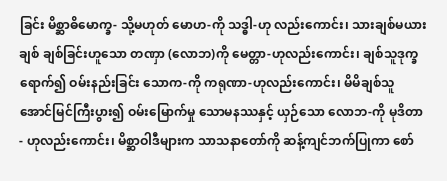ခြင်း မိစ္ဆာဓိမောက္ခ- သို့မဟုတ် မောဟ-ကို သဒ္ဓါ-ဟု လည်းကောင်း၊ သားချစ်မယားချစ် ချစ်ခြင်းဟူသော တဏှာ (လောဘ)ကို မေတ္တာ-ဟုလည်းကောင်း၊ ချစ်သူဒုက္ခရောက်၍ ဝမ်းနည်းခြင်း သောက-ကို ကရုဏာ-ဟုလည်းကောင်း၊ မိမိချစ်သူ အောင်မြင်ကြီးပွား၍ ဝမ်းမြောက်မှု သောမနဿနှင့် ယှဉ်သော လောဘ-ကို မုဒိတာ- ဟုလည်းကောင်း၊ မိစ္ဆာဝါဒီများက သာသနာတော်ကို ဆန့်ကျင်ဘက်ပြုကာ စော်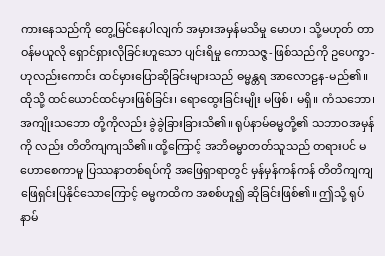ကားနေသည်ကို တွေ့မြင်နေပါလျက် အမှားအမှန်မသိမှု မောဟ၊ သို့မဟုတ် တာဝန်မယူလို ရှောင်ရှားလိုခြင်းဟူသော ပျင်းရိမှု ကောသဇ္ဇ-ဖြစ်သည်ကို ဥပေက္ခာ-ဟုလည်းကောင်း ထင်မှားပြောဆိုခြင်းများသည် ဓမ္မန္တရ အာလောဠန-မည်၏။ ထိုသို့ ထင်ယောင်ထင်မှားဖြစ်ခြင်း၊ ရောထွေးခြင်းမျိုး မဖြစ်၊ မရှိ။ ကံသဘော၊ အကျိုးသဘော တို့ကိုလည်း ခွဲခွဲခြားခြားသိ၏။ ရုပ်နာမ်ဓမ္မတို့၏ သဘာဝအမှန်ကို လည်း တိတိကျကျသိ၏။ ထို့ကြောင့် အဘိဓမ္မာတတ်သူသည် တရားပင် မဟောစေကာမူ ပြဿနာတစ်ရပ်ကို အဖြေရှာရာတွင် မှန်မှန်ကန်ကန် တိတိကျကျ ဖြေရှင်းပြနိုင်သောကြောင့် ဓမ္မကထိက အစစ်ဟူ၍ ဆိုခြင်းဖြစ်၏။ ဤသို့ ရုပ်နာမ်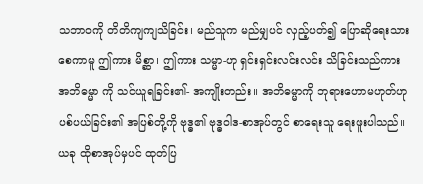သဘာဝကို တိတိကျကျသိခြင်း၊ မည်သူက မည်မျှပင် လှည့်ပတ်၍ ပြောဆိုရေးသားစေကာမူ ဤကား မိစ္ဆာ၊ ဤကား သမ္မာ-ဟု ရှင်းရှင်းလင်းလင်း သိခြင်းသည်ကား အဘိဓမ္မာ ကို သင်ယူရခြင်း၏- အကျိုးတည်း။ အဘိဓမ္မာကို ဘုရားဟောမဟုတ်ဟု ပစ်ပယ်ခြင်း၏ အပြစ်တို့ကို ဗုဒ္ဓ၏ ဗုဒ္ဓဝါဒ-စာအုပ်တွင် စာရေးသူ ရေးဖူးပါသည်။ ယခု ထိုစာအုပ်မှပင် ထုတ်ပြ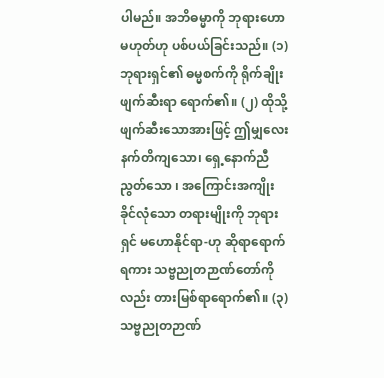ပါမည်။ အဘိဓမ္မာကို ဘုရားဟောမဟုတ်ဟု ပစ်ပယ်ခြင်းသည်။ (၁) ဘုရားရှင်၏ ဓမ္မစက်ကို ရိုက်ချိုးဖျက်ဆီးရာ ရောက်၏။ (၂) ထိုသို့ ဖျက်ဆီးသောအားဖြင့် ဤမျှလေးနက်တိကျသော၊ ရှေ့နောက်ညီညွတ်သော ၊ အကြောင်းအကျိုး ခိုင်လုံသော တရားမျိုးကို ဘုရားရှင် မဟောနိုင်ရာ-ဟု ဆိုရာရောက်ရကား သဗ္ဗညုတဉာဏ်တော်ကိုလည်း တားမြစ်ရာရောက်၏။ (၃) သဗ္ဗညုတဉာဏ်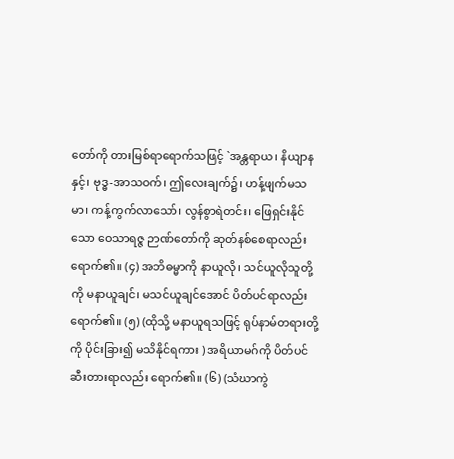တော်ကို တားမြစ်ရာရောက်သဖြင့် `အန္တရာယ၊ နိယျာနနှင့်၊ ဗုဒ္ဓ-အာသဝက်၊ ဤလေးချက်၌၊ ဟန့်ဖျက်မသမာ၊ ကန့်ကွက်လာသော်၊ လွန်စွာရဲတင်း၊ ဖြေရှင်းနိုင်သော ဝေသာရဇ္ဇ ဉာဏ်တော်ကို ဆုတ်နစ်စေရာလည်း ရောက်၏။ (၄) အဘိဓမ္မာကို နာယူလို၊ သင်ယူလိုသူတို့ကို မနာယူချင်၊ မသင်ယူချင်အောင် ပိတ်ပင်ရာလည်း ရောက်၏။ (၅) (ထိုသို့ မနာယူရသဖြင့် ရုပ်နာမ်တရားတို့ကို ပိုင်းခြား၍ မသိနိုင်ရကား ) အရိယာမဂ်ကို ပိတ်ပင်ဆီးတားရာလည်း ရောက်၏။ (၆) (သံဃာကွဲ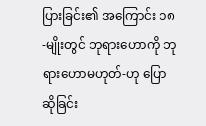ပြားခြင်း၏ အကြောင်း ၁၈-မျိုးတွင် ဘုရားဟောကို ဘုရားဟောမဟုတ်-ဟု ပြောဆိုခြင်း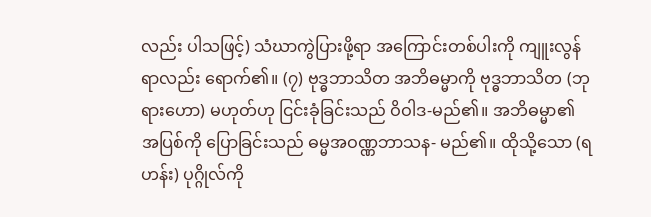လည်း ပါသဖြင့်) သံဃာကွဲပြားဖို့ရာ အကြောင်းတစ်ပါးကို ကျူးလွန်ရာလည်း ရောက်၏။ (၇) ဗုဒ္ဓဘာသိတ အဘိဓမ္မာကို ဗုဒ္ဓဘာသိတ (ဘုရားဟော) မဟုတ်ဟု ငြင်းခုံခြင်းသည် ဝိဝါဒ-မည်၏။ အဘိဓမ္မာ၏ အပြစ်ကို ပြောခြင်းသည် ဓမ္မအဝဏ္ဏဘာသန- မည်၏။ ထိုသို့သော (ရဟန်း) ပုဂ္ဂိုလ်ကို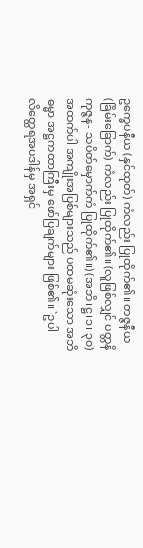ဥက္ခေပနီယ (နှင်ထုတ်) ကံလည်း ပြုထိုက်၏။ တဇ္ဇနီယ (ခြိမ်းခြောက်) ကံလည်း ပြုထိုက်၏။ (လူဖြစ်လျှင် ပတ္တနိကုဇ္ဇန- သပိတ်မှောက်ကံ ပြုထိုက်၏။) (အဘိ၊ဋ္ဌ၊၁၊ ၃၀) အထက်ပါ အကျိုးအပြစ်များသည် ပထမဆုံးသော အဘိဓမ္မာ အဋ္ဌကထာကြီးမှ ဖော်ပြချက်များ ဖြစ်၏။ `ဥပါလိတ္ထေရအပဒါန်မှ အရှင်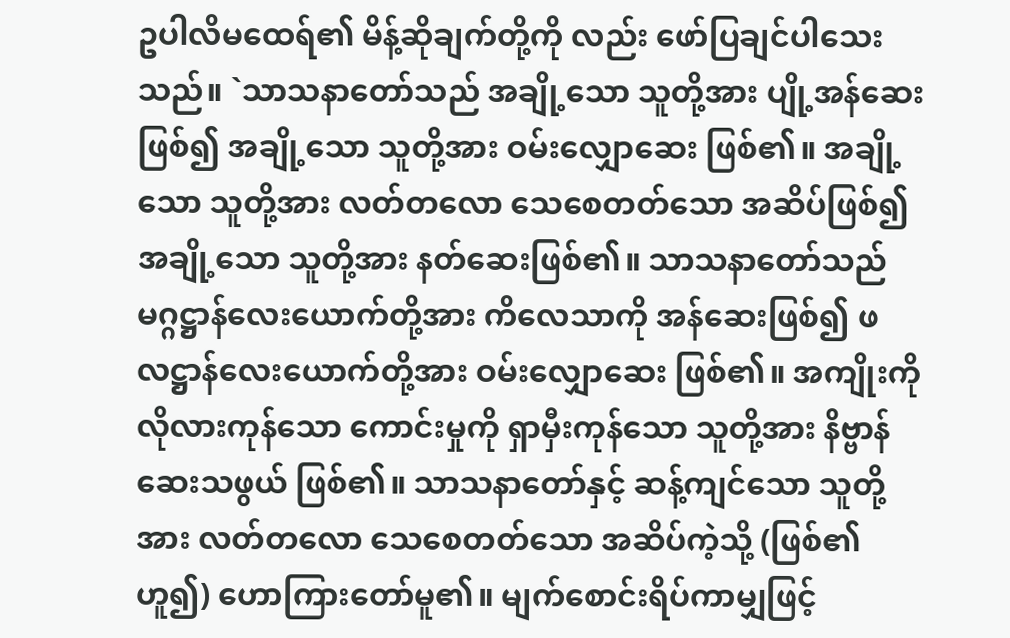ဥပါလိမထေရ်၏ မိန့်ဆိုချက်တို့ကို လည်း ဖော်ပြချင်ပါသေးသည်။ `သာသနာတော်သည် အချို့သော သူတို့အား ပျို့အန်ဆေးဖြစ်၍ အချို့သော သူတို့အား ဝမ်းလျှောဆေး ဖြစ်၏။ အချို့သော သူတို့အား လတ်တလော သေစေတတ်သော အဆိပ်ဖြစ်၍ အချို့သော သူတို့အား နတ်ဆေးဖြစ်၏။ သာသနာတော်သည် မဂ္ဂဋ္ဌာန်လေးယောက်တို့အား ကိလေသာကို အန်ဆေးဖြစ်၍ ဖလဋ္ဌာန်လေးယောက်တို့အား ဝမ်းလျှောဆေး ဖြစ်၏။ အကျိုးကို လိုလားကုန်သော ကောင်းမှုကို ရှာမှီးကုန်သော သူတို့အား နိဗ္ဗာန်ဆေးသဖွယ် ဖြစ်၏။ သာသနာတော်နှင့် ဆန့်ကျင်သော သူတို့အား လတ်တလော သေစေတတ်သော အဆိပ်ကဲ့သို့ (ဖြစ်၏ဟူ၍) ဟောကြားတော်မူ၏။ မျက်စောင်းရိပ်ကာမျှဖြင့်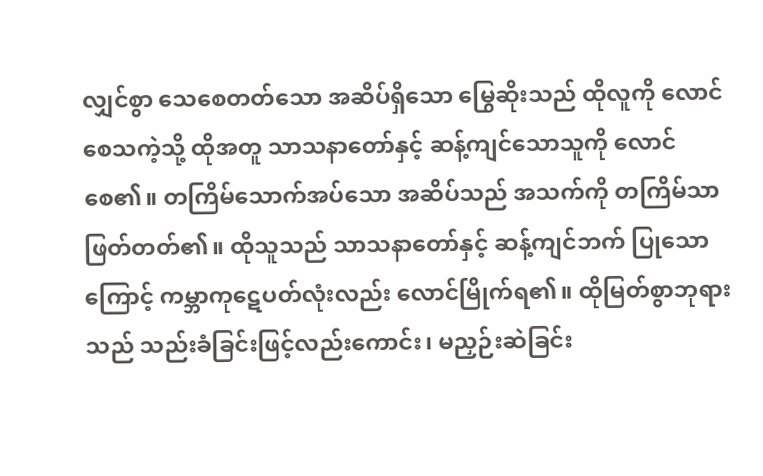လျှင်စွာ သေစေတတ်သော အဆိပ်ရှိသော မြွေဆိုးသည် ထိုလူကို လောင်စေသကဲ့သို့ ထိုအတူ သာသနာတော်နှင့် ဆန့်ကျင်သောသူကို လောင်စေ၏။ တကြိမ်သောက်အပ်သော အဆိပ်သည် အသက်ကို တကြိမ်သာ ဖြတ်တတ်၏။ ထိုသူသည် သာသနာတော်နှင့် ဆန့်ကျင်ဘက် ပြုသောကြောင့် ကမ္ဘာကုဋေပတ်လုံးလည်း လောင်မြိုက်ရ၏။ ထိုမြတ်စွာဘုရားသည် သည်းခံခြင်းဖြင့်လည်းကောင်း၊ မညှဉ်းဆဲခြင်း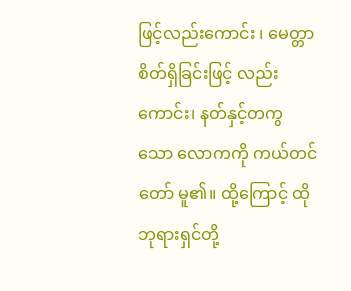ဖြင့်လည်းကောင်း ၊ မေတ္တာစိတ်ရှိခြင်းဖြင့် လည်းကောင်း၊ နတ်နှင့်တကွသော လောကကို ကယ်တင်တော် မူ၏။ ထို့ကြောင့် ထိုဘုရားရှင်တို့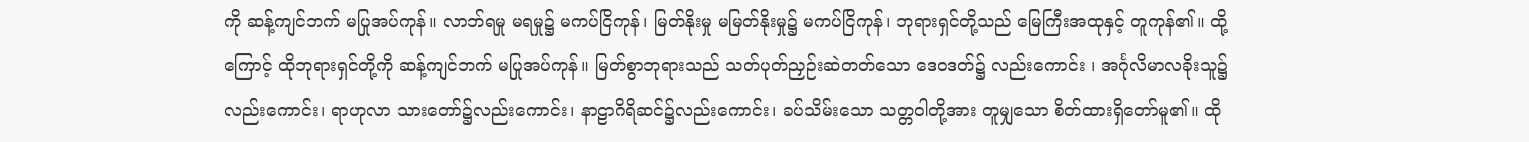ကို ဆန့်ကျင်ဘက် မပြုအပ်ကုန်။ လာဘ်ရမှု မရမှု၌ မကပ်ငြိကုန်၊ မြတ်နိုးမှု မမြတ်နိုးမှု၌ မကပ်ငြိကုန်၊ ဘုရားရှင်တို့သည် မြေကြီးအထုနှင့် တူကုန်၏။ ထို့ကြောင့် ထိုဘုရားရှင်တို့ကို ဆန့်ကျင်ဘက် မပြုအပ်ကုန်။ မြတ်စွာဘုရားသည် သတ်ပုတ်ညှဉ်းဆဲတတ်သော ဒေဝဒတ်၌ လည်းကောင်း ၊ အင်္ဂုလိမာလခိုးသူ၌လည်းကောင်း၊ ရာဟုလာ သားတော်၌လည်းကောင်း၊ နာဠာဂိရိဆင်၌လည်းကောင်း၊ ခပ်သိမ်းသော သတ္တဝါတို့အား တူမျှသော စိတ်ထားရှိတော်မူ၏။ ထို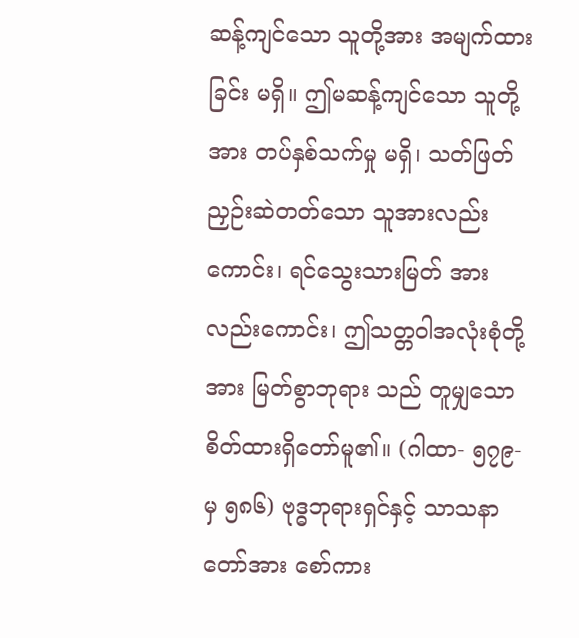ဆန့်ကျင်သော သူတို့အား အမျက်ထားခြင်း မရှိ။ ဤမဆန့်ကျင်သော သူတို့အား တပ်နှစ်သက်မှု မရှိ၊ သတ်ဖြတ် ညှဉ်းဆဲတတ်သော သူအားလည်းကောင်း၊ ရင်သွေးသားမြတ် အားလည်းကောင်း၊ ဤသတ္တဝါအလုံးစုံတို့အား မြတ်စွာဘုရား သည် တူမျှသော စိတ်ထားရှိတော်မူ၏။ (ဂါထာ- ၅၇၉-မှ ၅၈၆) ဗုဒ္ဓဘုရားရှင်နှင့် သာသနာတော်အား စော်ကား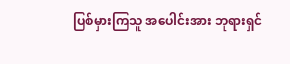ပြစ်မှားကြသူ အပေါင်းအား ဘုရားရှင်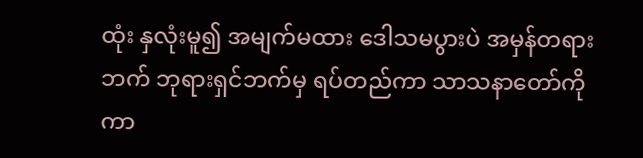ထုံး နှလုံးမူ၍ အမျက်မထား ဒေါသမပွားပဲ အမှန်တရားဘက် ဘုရားရှင်ဘက်မှ ရပ်တည်ကာ သာသနာတော်ကို ကာ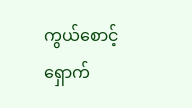ကွယ်စောင့်ရှောက်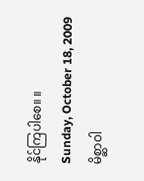နိုင်ကြပါစေ။ ။
Sunday, October 18, 2009
မိစ္ဆာဝါ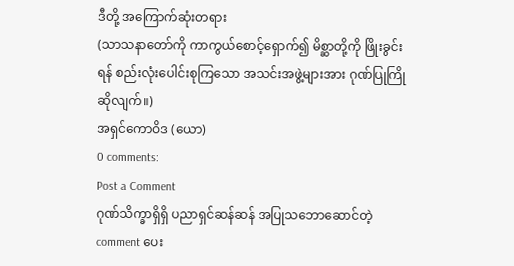ဒီတို့ အကြောက်ဆုံးတရား
(သာသနာတော်ကို ကာကွယ်စောင့်ရှောက်၍ မိစ္ဆာတို့ကို ဖြိုးခွင်းရန် စည်းလုံးပေါင်းစုကြသော အသင်းအဖွဲ့များအား ဂုဏ်ပြုကြိုဆိုလျက်။)
အရှင်ကောဝိဒ (ယော)
0 comments:
Post a Comment
ဂုဏ်သိက္ခာရှိရှိ ပညာရှင်ဆန်ဆန် အပြုသဘောဆောင်တဲ့ comment ပေး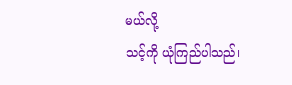မယ်လို့
သင့်ကို ယုံကြည်ပါသည်၊